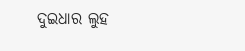ଦୁଇଧାର ଲୁହ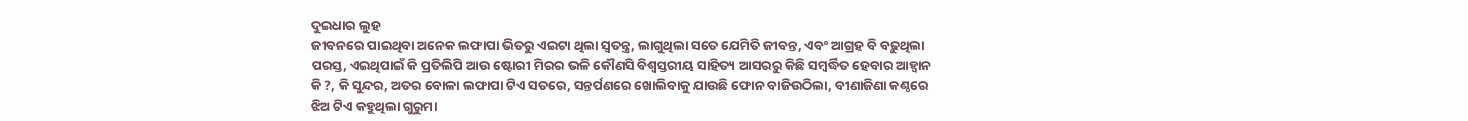ଦୁଇଧାର ଲୁହ
ଜୀବନରେ ପାଇଥିବା ଅନେକ ଲଫାପା ଭିତରୁ ଏଇଟା ଥିଲା ସ୍ୱତନ୍ତ୍ର, ଲାଗୁଥିଲା ସତେ ଯେମିତି ଜୀବନ୍ତ, ଏବଂ ଆଗ୍ରହ ବି ବଢ଼ୁଥିଲା ପରସ୍ତ, ଏଇଥିପାଇଁ କି ପ୍ରତିଲିପି ଆଉ ଷ୍ଟୋରୀ ମିରର ଭଳି କୌଣସି ବିଶ୍ୱସ୍ତରୀୟ ସାହିତ୍ୟ ଆସରରୁ କିଛି ସମ୍ବର୍ଦ୍ଧିତ ହେବାର ଆହ୍ୱାନ କି ?, କି ସୁନ୍ଦର, ଅତର ବୋଳା ଲଫାପା ଟିଏ ସତରେ, ସନ୍ତର୍ପଣରେ ଖୋଲିବାକୁ ଯାଉଛି ଫୋନ ବାଜିଉଠିଲା, ବୀଣାଜିଣା କଣ୍ଠରେ ଝିଅ ଟିଏ କହୁଥିଲା ଗୁରୁମା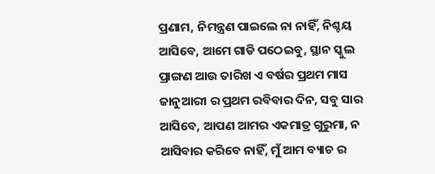ପ୍ରଣାମ, ନିମନ୍ତ୍ରଣ ପାଇଲେ ନା ନାହିଁ, ନିଶ୍ଚୟ ଆସିବେ, ଆମେ ଗାଡି ପଠେଇବୁ, ସ୍ଥାନ ସ୍କୁଲ ପ୍ରାଙ୍ଗଣ ଆଉ ତାରିଖ ଏ ବର୍ଷର ପ୍ରଥମ ମାସ ଜାନୁଆରୀ ର ପ୍ରଥମ ରବିବାର ଦିନ, ସବୁ ସାର ଆସିବେ, ଆପଣ ଆମର ଏକମାତ୍ର ଗୁରୁମା, ନ ଆସିବାର କରିବେ ନାହିଁ, ମୁଁ ଆମ ବ୍ୟାଚ ର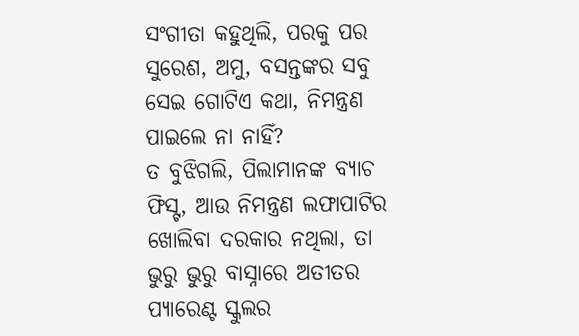ସଂଗୀତା କହୁଥିଲି, ପରକୁ ପର ସୁରେଶ, ଅମୁ, ବସନ୍ତଙ୍କର ସବୁ ସେଇ ଗୋଟିଏ କଥା, ନିମନ୍ତ୍ରଣ ପାଇଲେ ନା ନାହିଁ?
ତ ବୁଝିଗଲି, ପିଲାମାନଙ୍କ ବ୍ୟାଚ ଫିସ୍ଟ, ଆଉ ନିମନ୍ତ୍ରଣ ଲଫାପାଟିର ଖୋଲିବା ଦରକାର ନଥିଲା, ତା ଭୁରୁ ଭୁରୁ ବାସ୍ନାରେ ଅତୀତର ପ୍ୟାରେଣ୍ଟ ସ୍କୁଲର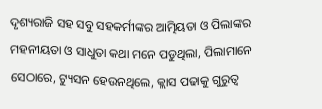ଦୃଶ୍ୟରାଜି ସହ ସବୁ ସହକର୍ମୀଙ୍କର ଆତ୍ମିୟତା ଓ ପିଲାଙ୍କର ମହନୀୟତା ଓ ସାଧୁତା କଥା ମନେ ପଡୁଥିଲା, ପିଲାମାନେ ସେଠାରେ, ଟ୍ୟୁସନ ହେଉନଥିଲେ, କ୍ଲାସ ପଢାକୁ ଗୁରୁତ୍ୱ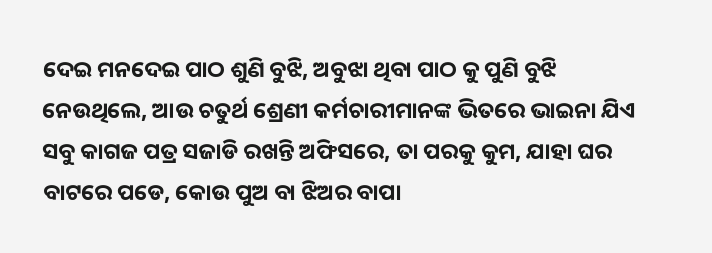ଦେଇ ମନଦେଇ ପାଠ ଶୁଣି ବୁଝି, ଅବୁଝା ଥିବା ପାଠ କୁ ପୁଣି ବୁଝି ନେଉଥିଲେ, ଆଉ ଚତୁର୍ଥ ଶ୍ରେଣୀ କର୍ମଚାରୀମାନଙ୍କ ଭିତରେ ଭାଇନା ଯିଏ ସବୁ କାଗଜ ପତ୍ର ସଜାଡି ରଖନ୍ତି ଅଫିସରେ, ତା ପରକୁ କୁମ, ଯାହା ଘର ବାଟରେ ପଡେ, କୋଉ ପୁଅ ବା ଝିଅର ବାପା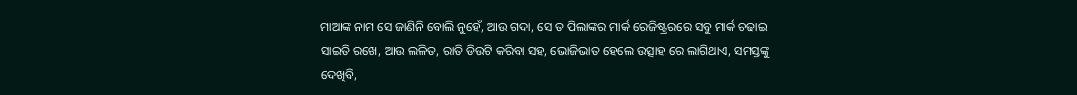ମାଆଙ୍କ ନାମ ସେ ଜାଣିନି ବୋଲି ନୁହେଁ, ଆଉ ଗଦା, ସେ ତ ପିଲାଙ୍କର ମାର୍କ ରେଜିଷ୍ଟ୍ରରରେ ସବୁ ମାର୍କ ଚଢାଇ ସାଇତି ରଖେ, ଆଉ ଲଳିତ, ରାତି ଡିଉଟି କରିବା ସହ, ଭୋଜିଭାତ ହେଲେ ଉତ୍ସାହ ରେ ଲାଗିଥାଏ, ସମସ୍ତଙ୍କୁ ଦେଖିବି,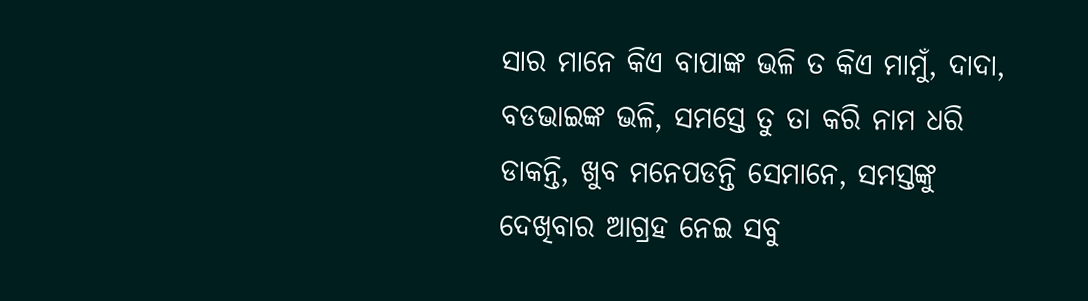ସାର ମାନେ କିଏ ବାପାଙ୍କ ଭଳି ତ କିଏ ମାମୁଁ, ଦାଦା, ବଡଭାଇଙ୍କ ଭଳି, ସମସ୍ତେ ତୁ ତା କରି ନାମ ଧରି ଡାକନ୍ତି, ଖୁବ ମନେପଡନ୍ତି ସେମାନେ, ସମସ୍ତଙ୍କୁ ଦେଖିବାର ଆଗ୍ରହ ନେଇ ସବୁ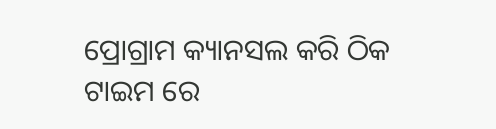ପ୍ରୋଗ୍ରାମ କ୍ୟାନସଲ କରି ଠିକ ଟାଇମ ରେ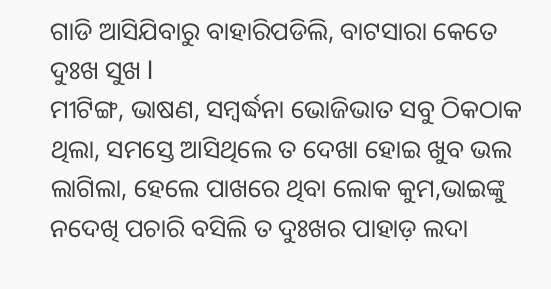ଗାଡି ଆସିଯିବାରୁ ବାହାରିପଡିଲି, ବାଟସାରା କେତେ ଦୁଃଖ ସୁଖ l
ମୀଟିଙ୍ଗ, ଭାଷଣ, ସମ୍ବର୍ଦ୍ଧନା ଭୋଜିଭାତ ସବୁ ଠିକଠାକ ଥିଲା, ସମସ୍ତେ ଆସିଥିଲେ ତ ଦେଖା ହୋଇ ଖୁବ ଭଲ ଲାଗିଲା, ହେଲେ ପାଖରେ ଥିବା ଲୋକ କୁମ,ଭାଇଙ୍କୁ ନଦେଖି ପଚାରି ବସିଲି ତ ଦୁଃଖର ପାହାଡ଼ ଲଦା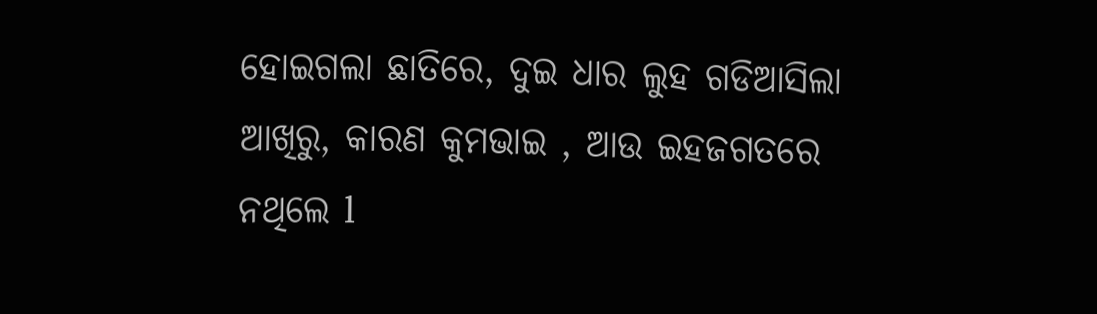ହୋଇଗଲା ଛାତିରେ, ଦୁଇ ଧାର ଲୁହ ଗଡିଆସିଲା ଆଖିରୁ, କାରଣ କୁମଭାଇ , ଆଉ ଇହଜଗତରେ ନଥିଲେ l